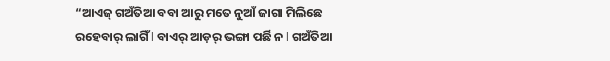“ଆଏଜ୍ ଗଅଁତିଆ ବବା ଆରୁ ମତେ ନୁଆଁ ଜାଗା ମିଲିଛେ ରହେବାର୍ ଲାଗିଁ l ବାଏର୍ ଆଡ଼ର୍ ଭଙ୍ଗା ପର୍ଛି ନ l ଗଅଁତିଆ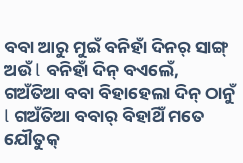ବବା ଆରୁ ମୁଇଁ ବନିହାଁ ଦିନର୍ ସାଙ୍ଗ୍ ଅଉଁ l ବନିହାଁ ଦିନ୍ ବଏଲେଁ, ଗଅଁତିଆ ବବା ବିହାହେଲା ଦିନ୍ ଠାନୁଁ l ଗଅଁତିଆ ବବାର୍ ବିହାଥିଁ ମତେ ଯୌତୁକ୍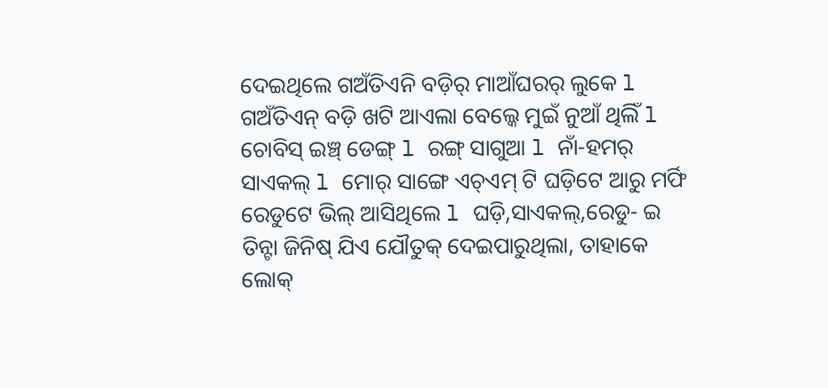ଦେଇଥିଲେ ଗଅଁତିଏନି ବଡ଼ିର୍ ମାଆଁଘରର୍ ଲୁକେ l
ଗଅଁତିଏନ୍ ବଡ଼ି ଖଟି ଆଏଲା ବେଲ୍କେ ମୁଇଁ ନୁଆଁ ଥିଲିଁ l ଚୋବିସ୍ ଇଞ୍ଚ୍ ଡେଙ୍ଗ୍ l ରଙ୍ଗ୍ ସାଗୁଆ l ନାଁ-ହମର୍ ସାଏକଲ୍ l ମୋର୍ ସାଙ୍ଗେ ଏଚ୍ଏମ୍ ଟି ଘଡ଼ିଟେ ଆରୁ ମର୍ଫି ରେଡୁଟେ ଭିଲ୍ ଆସିଥିଲେ l ଘଡ଼ି,ସାଏକଲ୍,ରେଡୁ- ଇ ତିନ୍ଟା ଜିନିଷ୍ ଯିଏ ଯୌତୁକ୍ ଦେଇପାରୁଥିଲା, ତାହାକେ ଲୋକ୍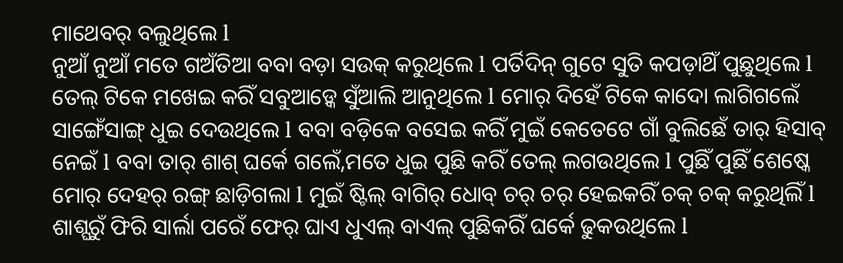ମାଥେବର୍ ବଲୁଥିଲେ l
ନୁଆଁ ନୁଆଁ ମତେ ଗଅଁତିଆ ବବା ବଡ଼ା ସଉକ୍ କରୁଥିଲେ l ପର୍ତିଦିନ୍ ଗୁଟେ ସୁତି କପଡ଼ାଥିଁ ପୁଛୁଥିଲେ l ତେଲ୍ ଟିକେ ମଖେଇ କରିଁ ସବୁଆଡ଼୍କେ ସୁଁଆଲି ଆନୁଥିଲେ l ମୋର୍ ଦିହେଁ ଟିକେ କାଦୋ ଲାଗିଗଲେଁ ସାଙ୍ଗେଁସାଙ୍ଗ୍ ଧୁଇ ଦେଉଥିଲେ l ବବା ବଡ଼ିକେ ବସେଇ କରିଁ ମୁଇଁ କେତେଟେ ଗାଁ ବୁଲିଛେଁ ତାର୍ ହିସାବ୍ ନେଇଁ l ବବା ତାର୍ ଶାଶ୍ ଘର୍କେ ଗଲେଁ,ମତେ ଧୁଇ ପୁଛି କରିଁ ତେଲ୍ ଲଗଉଥିଲେ l ପୁଛିଁ ପୁଛିଁ ଶେଷ୍କେ ମୋର୍ ଦେହର୍ ରଙ୍ଗ୍ ଛାଡ଼ିଗଲା l ମୁଇଁ ଷ୍ଟିଲ୍ ବାଗିର୍ ଧୋବ୍ ଚର୍ ଚର୍ ହେଇକରିଁ ଚକ୍ ଚକ୍ କରୁଥିଲିଁ l ଶାଶ୍ଘରୁଁ ଫିରି ସାର୍ଲା ପରେଁ ଫେର୍ ଘାଏ ଧୁଏଲ୍ ବାଏଲ୍ ପୁଛିକରିଁ ଘର୍କେ ଢୁକଉଥିଲେ l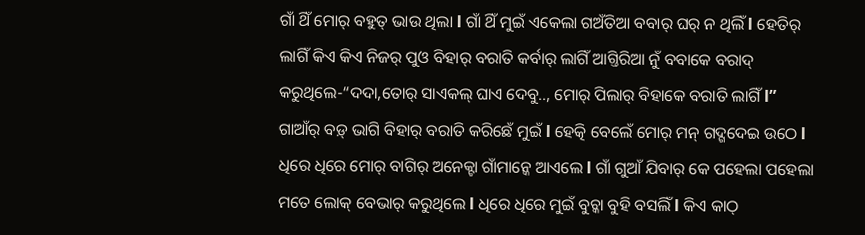ଗାଁ ଥିଁ ମୋର୍ ବହୁତ୍ ଭାଉ ଥିଲା l ଗାଁ ଥିଁ ମୁଇଁ ଏକେଲା ଗଅଁତିଆ ବବାର୍ ଘର୍ ନ ଥିଲିଁ l ହେତିର୍ ଲାଗିଁ କିଏ କିଏ ନିଜର୍ ପୁଓ ବିହାର୍ ବରାତି କର୍ବାର୍ ଲାଗିଁ ଆଗ୍ତିରିଆ ନୁଁ ବବାକେ ବରାଦ୍ କରୁଥିଲେ-“ଦଦା,ତୋର୍ ସାଏକଲ୍ ଘାଏ ଦେବୁ.., ମୋର୍ ପିଲାର୍ ବିହାକେ ବରାତି ଲାଗିଁ l” ଗାଆଁର୍ ବଡ଼୍ ଭାଗି ବିହାର୍ ବରାତି କରିଛେଁ ମୁଇଁ l ହେତ୍କି ବେଲେଁ ମୋର୍ ମନ୍ ଗଦ୍ଗଦେଇ ଉଠେ l
ଧିରେ ଧିରେ ମୋର୍ ବାଗିର୍ ଅନେକ୍ଟା ଗାଁମାନ୍କେ ଆଏଲେ l ଗାଁ ଗୁଆଁ ଯିବାର୍ କେ ପହେଲା ପହେଲା ମତେ ଲୋକ୍ ବେଭାର୍ କରୁଥିଲେ l ଧିରେ ଧିରେ ମୁଇଁ ବୁଚ୍କା ବୁହି ବସଲିଁ l କିଏ କାଠ୍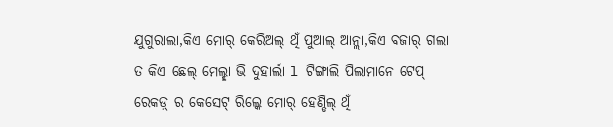ଯୁଗୁରାଲା,କିଏ ମୋର୍ କେରିଅଲ୍ ଥିଁ ପୁଆଲ୍ ଆନ୍ଲା,କିଏ ବଜାର୍ ଗଲା ତ କିଏ ଛେଲ୍ ମେଲ୍ଛା ଭି ଦୁହାର୍ଲା l ଟିଙ୍ଗାଲି ପିଲାମାନେ ଟେପ୍ ରେକଡ଼୍ ର କେସେଟ୍ ରିଲ୍କେ ମୋର୍ ହେଣ୍ଡିଲ୍ ଥିଁ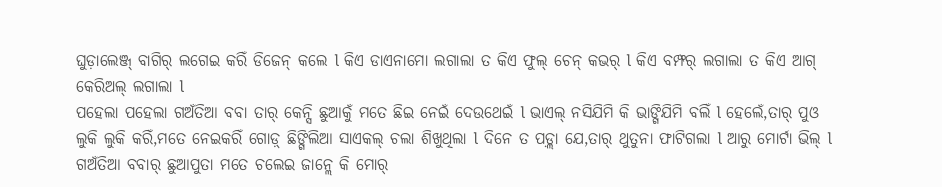ଘୁଡ଼ାଲେଞ୍ଜ୍ ବାଗିର୍ ଲଗେଇ କରିଁ ଡିଜେନ୍ କଲେ l କିଏ ଡାଏନାମୋ ଲଗାଲା ତ କିଏ ଫୁଲ୍ ଚେନ୍ କଭର୍ l କିଏ ବମ୍ଫର୍ ଲଗାଲା ତ କିଏ ଆଗ୍ କେରିଅଲ୍ ଲଗାଲା l
ପହେଲା ପହେଲା ଗଅଁତିଆ ବବା ତାର୍ କେନ୍ସି ଛୁଆକୁଁ ମତେ ଛିଇ ନେଇଁ ଦେଉଥେଇଁ l ଭାଏଲ୍ ନସିଯିମି କି ଭାଙ୍ଗିଯିମି ବଲିଁ l ହେଲେଁ,ତାର୍ ପୁଓ ଲୁକି ଲୁକି କରିଁ,ମତେ ନେଇକରିଁ ଗୋଡ଼୍ ଛିଙ୍ଗିଲିଆ ସାଏକଲ୍ ଚଲା ଶିଖୁଥିଲା l ଦିନେ ତ ପଡ଼୍ଲା ଯେ,ତାର୍ ଥୁତୁନା ଫାଟିଗଲା l ଆରୁ ମୋର୍ଟା ଭିଲ୍ l ଗଅଁତିଆ ବବାର୍ ଛୁଆପୁତା ମତେ ଚଲେଇ ଜାନ୍ଲେ କି ମୋର୍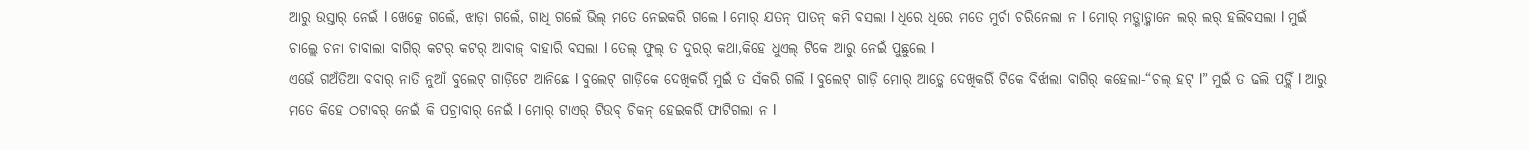ଆରୁ ଉସ୍ତାର୍ ନେଇଁ l ଖେତ୍କେ ଗଲେଁ, ଝାଡ଼ା ଗଲେଁ, ଗାଧି ଗଲେଁ ଭିଲ୍ ମତେ ନେଇକରି ଗଲେ l ମୋର୍ ଯତନ୍ ପାତନ୍ କମି ବସଲା l ଧିରେ ଧିରେ ମତେ ମୁର୍ଚା ଚରିନେଲା ନ l ମୋର୍ ମଡ଼୍ଗାଡ଼୍ମାନେ ଲର୍ ଲର୍ ହଲିବସଲା l ମୁଇଁ ଚାଲ୍ଲେ ଚନା ଚାବାଲା ବାଗିର୍ କଟର୍ କଟର୍ ଆବାଜ୍ ବାହାରି ବସଲା l ତେଲ୍ ଫୁଲ୍ ତ ଦୁରର୍ କଥା,କିହେ ଧୁଏଲ୍ ଟିକେ ଆରୁ ନେଇଁ ପୁଛୁଲେ l
ଏଭେଁ ଗଅଁତିଆ ବବାର୍ ନାତି ନୁଆଁ ବୁଲେଟ୍ ଗାଡ଼ିଟେ ଆନିଛେ l ବୁଲେଟ୍ ଗାଡ଼ିକେ ଦେଖିକରିଁ ମୁଇଁ ତ ସଁକରି ଗଲିଁ l ବୁଲେଟ୍ ଗାଡ଼ି ମୋର୍ ଆଡ଼୍କେ ଦେଖିକରିଁ ଟିକେ ବିର୍ଝାଲା ବାଗିର୍ କହେଲା-“ଚଲ୍ ହଟ୍ l” ମୁଇଁ ତ ଢଲି ପଡ଼୍ଲିଁ l ଆରୁ ମତେ କିହେ ଠଟାବର୍ ନେଇଁ କି ପଚ୍ରାବାର୍ ନେଇଁ l ମୋର୍ ଟାଏର୍ ଟିଉବ୍ ଚିକନ୍ ହେଇକରିଁ ଫାଟିଗଲା ନ l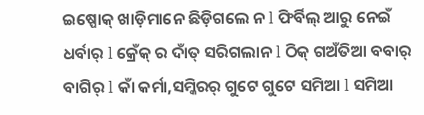ଇଷ୍ପୋକ୍ ଖାଡ଼ିମାନେ ଛିଡ଼ିଗଲେ ନ l ଫିର୍ବିଲ୍ ଆରୁ ନେଇଁ ଧର୍ବାର୍ l କ୍ରେଁକ୍ ର ଦାଁତ୍ ସରିଗଲାନ l ଠିକ୍ ଗଅଁତିଆ ବବାର୍ ବାଗିର୍ l କାଁ କର୍ମା,ସମ୍କିରର୍ ଗୁଟେ ଗୁଟେ ସମିଆ l ସମିଆ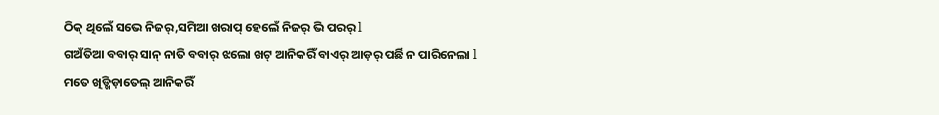ଠିକ୍ ଥିଲେଁ ସଭେ ନିଜର୍,ସମିଆ ଖରାପ୍ ହେଲେଁ ନିଜର୍ ଭି ପରର୍ l
ଗଅଁତିଆ ବବାର୍ ସାନ୍ ନାତି ବବାର୍ ଝଲୋ ଖଟ୍ ଆନିକରିଁ ବାଏର୍ ଆଡ଼ର୍ ପର୍ଛି ନ ପାରିନେଲା l ମତେ ଖିଡ୍ଖିଡ଼ାତେଲ୍ ଆନିକରିଁ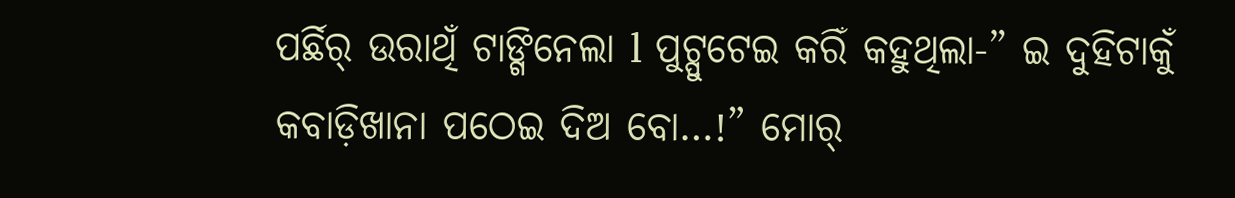ପର୍ଛିର୍ ଉରାଥିଁ ଟାଙ୍ଗିନେଲା l ପୁଟ୍ପୁଟେଇ କରିଁ କହୁଥିଲା-” ଇ ଦୁହିଟାକୁଁ କବାଡ଼ିଖାନା ପଠେଇ ଦିଅ ବୋ…!” ମୋର୍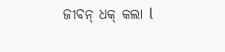ଜୀବନ୍ ଧକ୍ କଲା l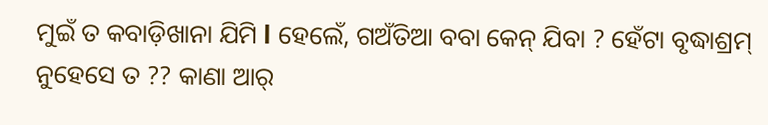ମୁଇଁ ତ କବାଡ଼ିଖାନା ଯିମି l ହେଲେଁ, ଗଅଁତିଆ ବବା କେନ୍ ଯିବା ? ହେଁଟା ବୃଦ୍ଧାଶ୍ରମ୍ ନୁହେସେ ତ ?? କାଣା ଆର୍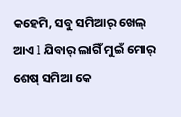କହେମି, ସବୁ ସମିଆର୍ ଖେଲ୍ ଆଏ l ଯିବାର୍ ଲାଗିଁ ମୁଇଁ ମୋର୍ ଶେଷ୍ ସମିଆ କେ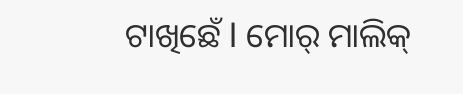ଟାଖିଛେଁ l ମୋର୍ ମାଲିକ୍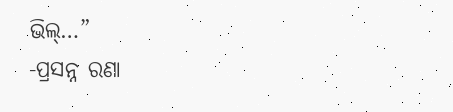ଭିଲ୍…”
-ପ୍ରସନ୍ନ ରଣା